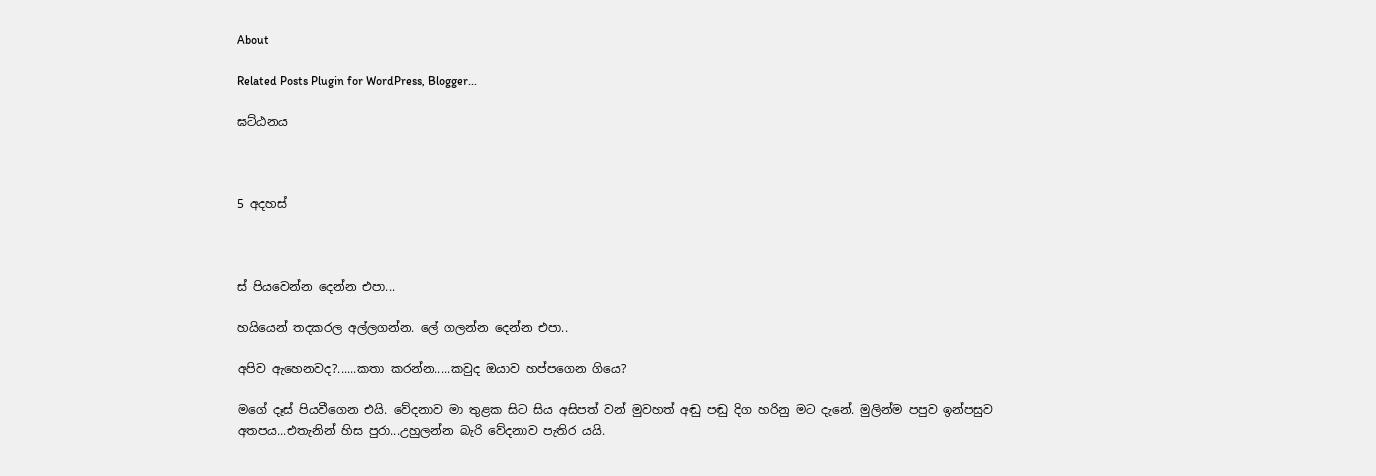About

Related Posts Plugin for WordPress, Blogger...

ඝට්ඨනය



5 අදහස්



ස් පියවෙන්න දෙන්න එපා...

හයියෙන් තදකරල අල්ලගන්න. ලේ ගලන්න දෙන්න එපා..

අපිව ඇහෙනවද?......කතා කරන්න.....කවුද ඔයාව හප්පගෙන ගියෙ?

මගේ දෑස් පියවීගෙන එයි. වේදනාව මා තුළක සිට සිය අසිපත් වන් මුවහත් අඬු පඬු දිග හරිනු මට දැනේ. මුලින්ම පපුව ඉන්පසුව අතපය...එතැනින් හිස පුරා...උහුලන්න බැරි වේදනාව පැතිර යයි.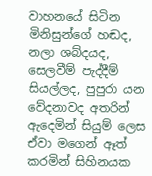වාහනයේ සිටින මිනිසුන්ගේ හඬද, නලා ශබ්දයද, සෙලවීම් පැද්දීම් සියල්ලද, පුපුරා යන වේදනාවද අතරින් ඇදෙමින් සියුම් ලෙස ඒවා මගෙන් ඈත් කරමින් සිහිනයක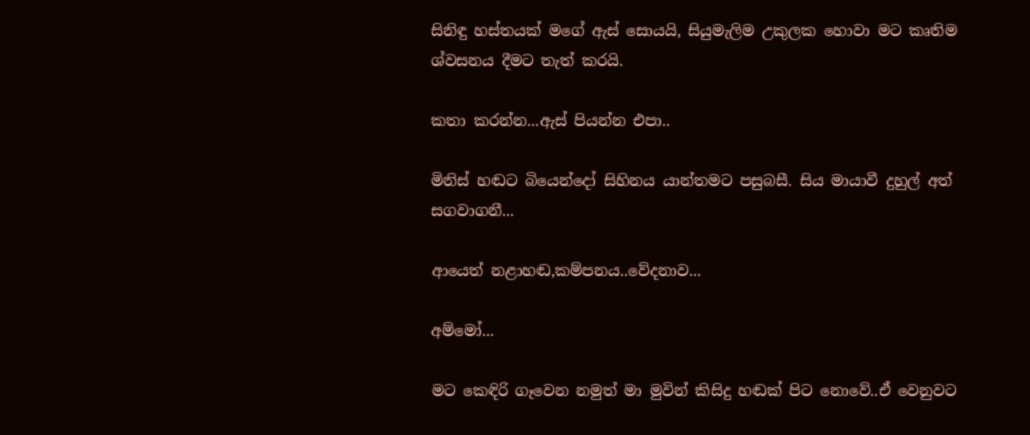සිනිඳු හස්තයක් මගේ ඇස් සොයයි, සියුමැලිම උකුලක හොවා මට කෘතිම ශ්වසනය දීමට තැත් කරයි.

කතා කරන්න...ඇස් පියන්න එපා..

මිනිස් හඬට බියෙන්දෝ සිහිනය යාන්තමට පසුබසී. සිය මායාවී දුහුල් අත් සගවාගනී...

ආයෙත් නළාහඬ,කම්පනය..වේදනාව...

අම්මෝ...

මට කෙඳිරි ගෑවෙන නමුත් මා මුවින් කිසිදු හඬක් පිට නොවේ..ඒ වෙනුවට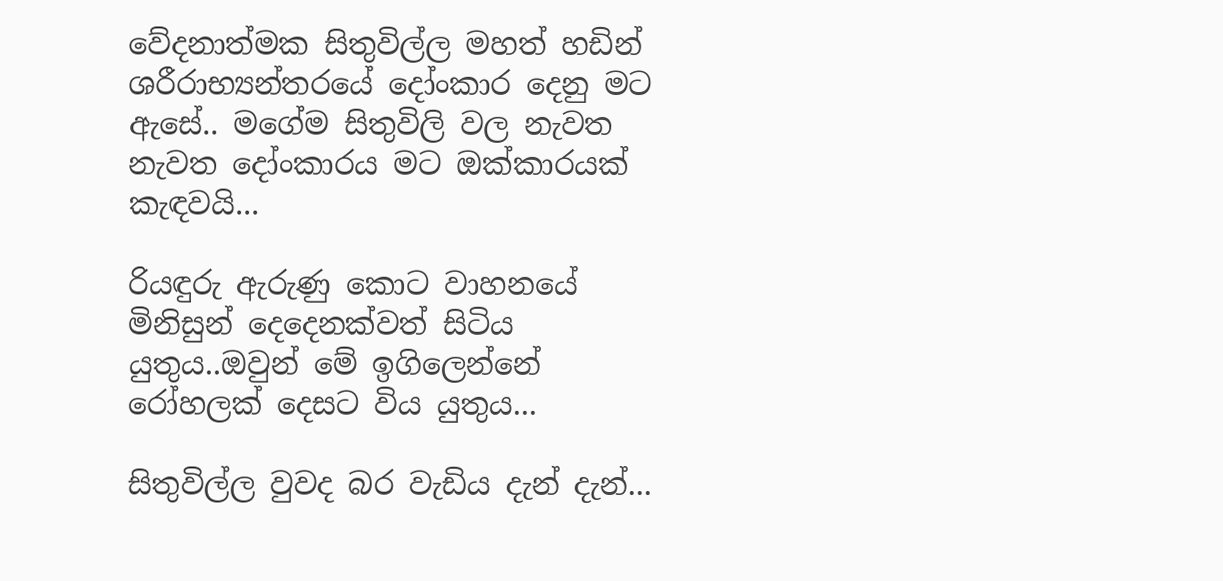වේදනාත්මක සිතුවිල්ල මහත් හඩින් ශරීරාභ්‍යන්තරයේ දෝංකාර දෙනු මට ඇසේ.. මගේම සිතුවිලි වල නැවත නැවත දෝංකාරය මට ඔක්කාරයක් කැඳවයි...

රියඳුරු ඇරුණු කොට වාහනයේ මිනිසුන් දෙදෙනක්වත් සිටිය යුතුය..ඔවුන් මේ ඉගිලෙන්නේ රෝහලක් දෙසට විය යුතුය...

සිතුවිල්ල වුවද බර වැඩිය දැන් දැන්...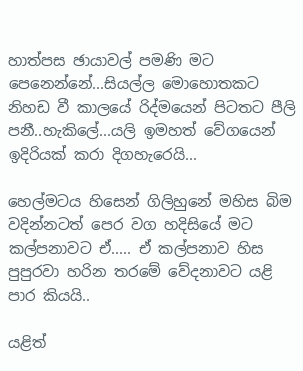හාත්පස ඡායාවල් පමණි මට පෙනෙන්නේ...සියල්ල මොහොතකට නිහඩ වී කාලයේ රිද්මයෙන් පිටතට පීලි පනී..හැකිලේ...යලි ඉමහත් වේගයෙන් ඉදිරියක් කරා දිගහැරෙයි...

හෙල්මටය හිසෙන් ගිලිහුනේ මහිස බිම වදින්නටත් පෙර වග හදිසියේ මට කල්පනාවට ඒ..... ඒ කල්පනාව හිස පුපුරවා හරින තරමේ වේදනාවට යළි පාර කියයි..

යළිත්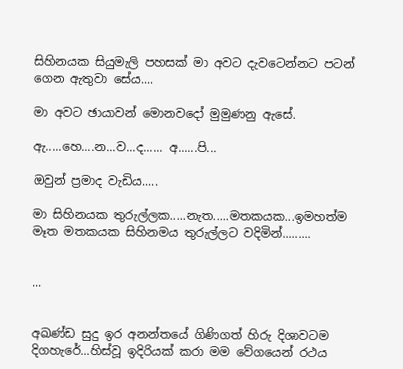සිහිනයක සියුමැලි පහසක් මා අවට දැවටෙන්නට පටන් ගෙන ඇතුවා සේය....

මා අවට ඡායාවන් මොනවදෝ මුමුණනු ඇසේ.

ඇ.....හෙ....න...ව...ද...... අ......පි...

ඔවුන් ප්‍රමාද වැඩිය.....

මා සිහිනයක තුරුල්ලක.....නැත.....මතකයක...ඉමහත්ම මෑත මතකයක සිහිනමය තුරුල්ලට වදිමින්.........


...


අඛණ්ඩ සුදු ඉර අනන්තයේ ගිණිගත් හිරු දිශාවටම දිගහැරේ...හිස්වූ ඉදිරියක් කරා මම වේගයෙන් රථය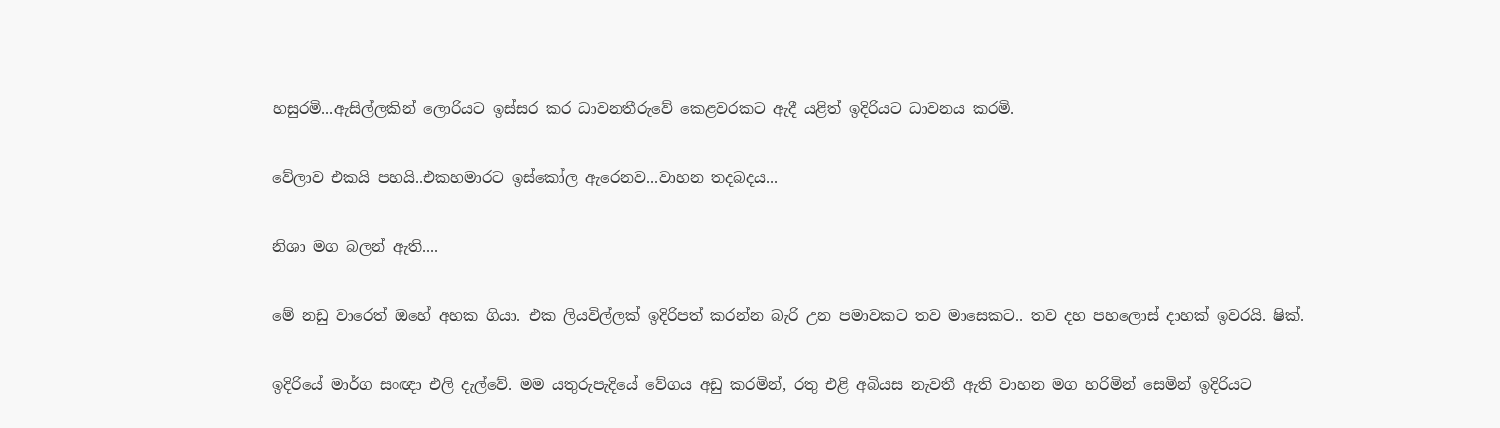හසුරමි...ඇසිල්ලකින් ලොරියට ඉස්සර කර ධාවනතීරුවේ කෙළවරකට ඇදී යළිත් ඉදිරියට ධාවනය කරමි.

වේලාව එකයි පහයි..එකහමාරට ඉස්කෝල ඇරෙනව...වාහන තදබදය...

නිශා මග බලන් ඇති....

මේ නඩු වාරෙත් ඔහේ අහක ගියා. එක ලියවිල්ලක් ඉදිරිපත් කරන්න බැරි උන පමාවකට තව මාසෙකට.. තව දහ පහලොස් දාහක් ඉවරයි. ෂික්.

ඉදිරියේ මාර්ග සංඥා එලි දැල්වේ. මම යතුරුපැදියේ වේගය අඩු කරමින්, රතු එළි අබියස නැවතී ඇති වාහන මග හරිමින් සෙමින් ඉදිරියට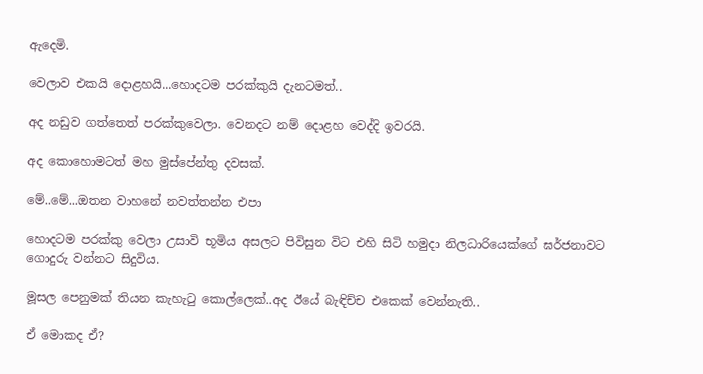ඇදෙමි.

වෙලාව එකයි දොළහයි...හොදටම පරක්කුයි දැනටමත්..

අද නඩුව ගත්තෙත් පරක්කුවෙලා. වෙනදට නම් දොළහ වෙද්දි ඉවරයි.

අද කොහොමටත් මහ මුස්පේන්තු දවසක්.

මේ..මේ...ඔතන වාහනේ නවත්තන්න එපා

හොදටම පරක්කු වෙලා උසාවි භූමිය අසලට පිවිසුන විට එහි සිටි හමුදා නිලධාරියෙක්ගේ ඝර්ජනාවට ගොදුරු වන්නට සිදුවිය.

මූසල පෙනුමක් තියන කැහැටු කොල්ලෙක්..අද ඊයේ බැඳිච්ච එකෙක් වෙන්නැති..

ඒ මොකද ඒ?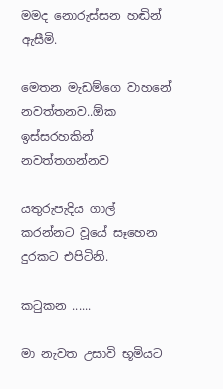මමද නොරුස්සන හඬින් ඇසීමි.

මෙතන මැඩම්ගෙ වාහනේ නවත්තනව..ඕක ඉස්සරහකින් නවත්තගන්නව

යතුරුපැදිය ගාල් කරන්නට වූයේ සෑහෙන දුරකට එපිටිනි.

කටුකන ......

මා නැවත උසාවි භූමියට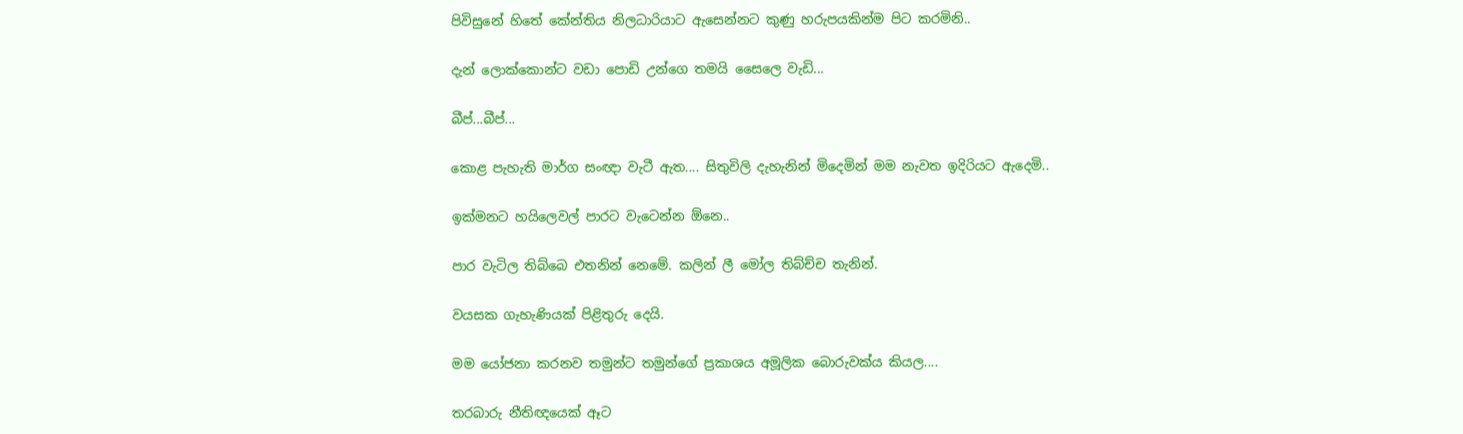පිවිසුනේ හිතේ කේන්තිය නිලධාරියාට ඇසෙන්නට කුණු හරුපයකින්ම පිට කරමිනි..

දැන් ලොක්කොන්ට වඩා පොඩි උන්ගෙ තමයි සෛලෙ වැඩි...

බීප්...බීප්...

කොළ පැහැති මාර්ග සංඥා වැටී ඇත.... සිතුවිලි දැහැනින් මිදෙමින් මම නැවත ඉදිරියට ඇදෙමි..

ඉක්මනට හයිලෙවල් පාරට වැටෙන්න ඕනෙ..

පාර වැටිල තිබ්බෙ එතනින් නෙමේ. කලින් ලී මෝල තිබ්ච්ච තැනින්.

වයසක ගැහැණියක් පිළිතුරු දෙයි.

මම යෝජනා කරනව තමුන්ට‍ තමුන්ගේ ප්‍රකාශය අමූලික බොරුවක්ය කියල....

තරබාරු නීතිඥයෙක් ඈට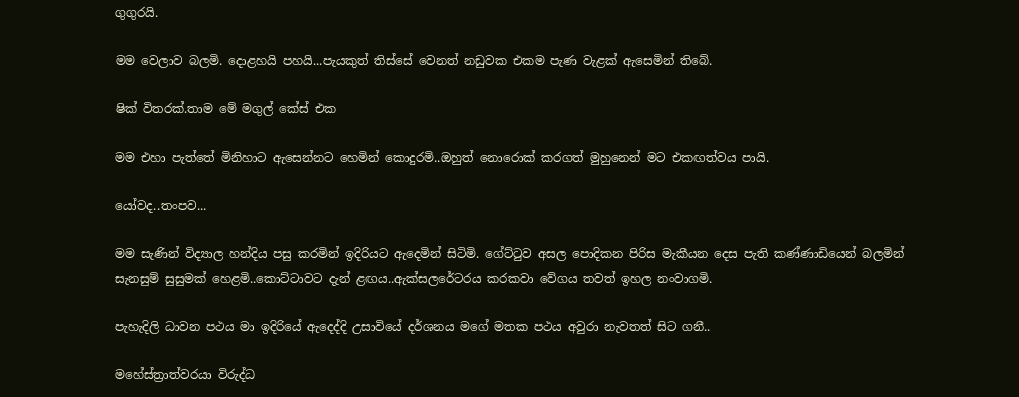ගුගුරයි.

මම වෙලාව බලමි. දොළහයි පහයි...පැයකුත් තිස්සේ වෙනත් නඩුවක එකම පැණ වැළක් ඇසෙමින් තිබේ.

ෂික් විතරක්.තාම මේ මගුල් කේස් එක

මම එහා පැත්තේ මිනිහාට ඇසෙන්නට හෙමින් කොදුරමි..ඔහුත් නොරොක් කරගත් මුහුනෙන් මට එකඟත්වය පායි.

යෝවද..තංපව...

මම සැණින් විද්‍යාල හන්දිය පසු කරමින් ඉදිරියට ඇදෙමින් සිටිමි. ගේට්ටුව අසල පොදිකන පිරිස මැකීයන දෙස පැති කණ්ණාඩියෙන් බලමින් සැනසුම් සුසුමක් හෙළමි..කොට්ටාවට දැන් ළඟය..ඇක්සලරේටරය කරකවා වේගය තවත් ඉහල නංවාගමි.

පැහැදිලි ධාවන පථය මා ඉදිරියේ ඇදෙද්දි උසාවියේ දර්ශනය මගේ මතක පථය අවුරා නැවතත් සිට ගනී..

මහේස්ත්‍රාත්වරයා විරුද්ධ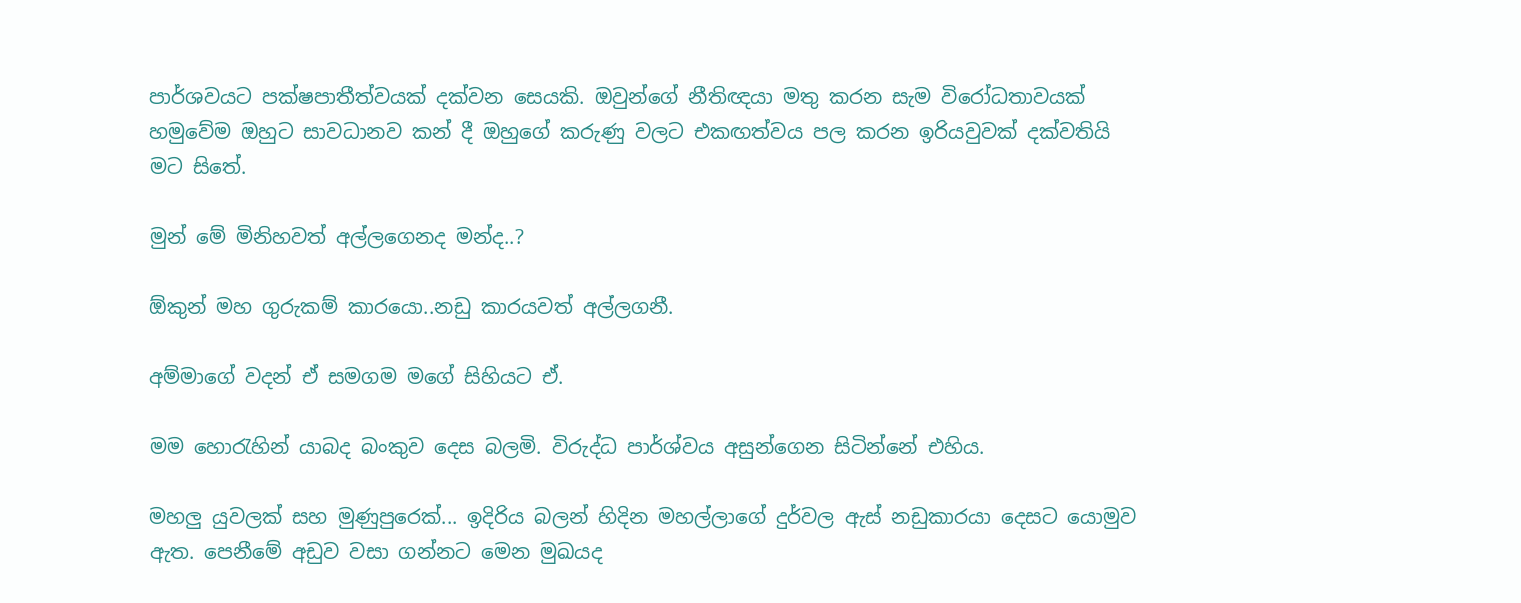පාර්ශවයට පක්ෂපාතීත්වයක් දක්වන සෙයකි. ඔවුන්ගේ නීතිඥයා මතු කරන සැම විරෝධතාවයක් හමුවේම ඔහුට සාවධානව කන් දී ඔහුගේ කරුණු වලට එකඟත්වය පල කරන ඉරියවුවක් දක්වතියි මට සිතේ.

මුන් මේ මිනිහවත් අල්ලගෙනද මන්ද..?

ඕකුන් මහ ගුරුකම් කාරයො..නඩු කාරයවත් අල්ලගනී.

අම්මාගේ වදන් ඒ සමගම මගේ සිහියට ඒ.

මම හොරැහින් යාබද බංකුව දෙස බලමි. විරුද්ධ පාර්ශ්වය අසුන්ගෙන සිටින්නේ එහිය.

මහලු යුවලක් සහ මුණුපුරෙක්... ඉදිරිය බලන් හිදින මහල්ලාගේ දුර්වල ඇස් නඩුකාරයා දෙසට යොමුව ඇත. පෙනීමේ අඩුව වසා ගන්නට මෙන මුඛයද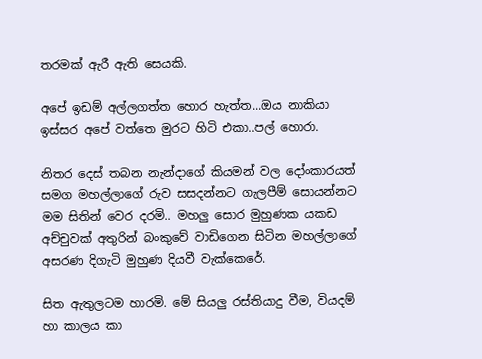තරමක් ඇරී ඇති සෙයකි.

අපේ ඉඩම් අල්ලගත්ත හොර හැත්ත...ඔය නාකියා ඉස්සර අපේ වත්තෙ මුරට හිටි එකා..පල් හොරා.

නිතර දෙස් තබන නැන්දාගේ කියමන් වල දෝංකාරයත් සමග මහල්ලාගේ රුව සසදන්නට ගැලපීම් සොයන්නට මම සිතින් වෙර දරමි.. මහලු සොර මුහුණක යකඩ අච්චුවක් අතුරින් බංකුවේ වාඩිගෙන සිටින මහල්ලාගේ අසරණ දිගැටි මුහුණ දියවී වැක්කෙරේ.

සිත ඇතුලටම හාරමි. මේ සියලු රස්තියාදු වීම, වියදම් හා කාලය කා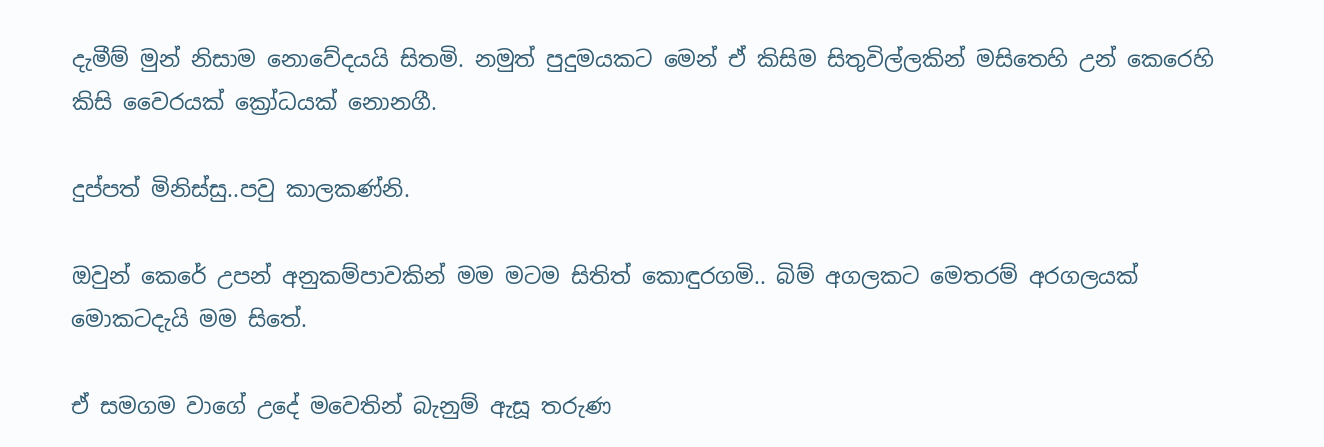දැමීම් මුන් නිසාම නොවේදයයි සිතමි. නමුත් පුදුමයකට මෙන් ඒ කිසිම සිතුවිල්ලකින් මසිතෙහි උන් කෙරෙහි කිසි වෛරයක් ක්‍රෝධයක් නොනගී.

දුප්පත් මිනිස්සු..පවු කාලකණ්නි.

ඔවුන් කෙරේ උපන් අනුකම්පාවකින් මම මටම සිතිත් කොඳුරගමි.. බිම් අගලකට මෙතරම් අරගලයක් මොකටදැයි මම සිතේ.

ඒ සමගම වාගේ උදේ මවෙතින් බැනුම් ඇසූ තරුණ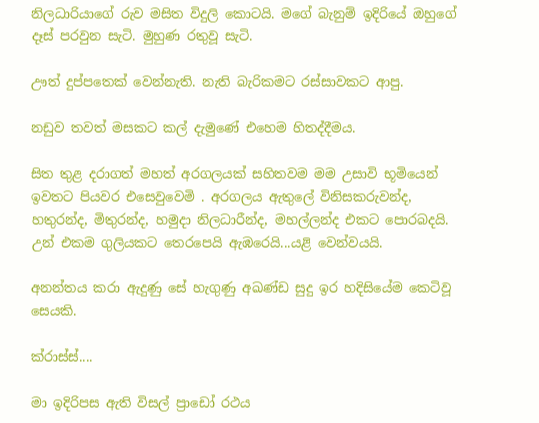නිලධාරියාගේ රුව මසිත විදුලි කොටයි. මගේ බැනුම් ඉදිරියේ ඔහුගේ දෑස් පරවුන සැටි. මුහුණ රතුවූ සැටි.

ඌත් දුප්පතෙක් වෙන්නැති. නැති බැරිකමට රස්සාවකට ආපු.

නඩුව තවත් මසකට කල් දැමුණේ එහෙම හිතද්දීමය.

සිත තුළ දරාගත් මහත් අරගලයක් සහිතවම මම උසාවි භූමියෙන් ඉවතට පියවර එසෙවුවෙමි . අරගලය ඇතුලේ විනිසකරුවන්ද, හතුරන්ද, මිතුරන්ද, හමුදා නිලධාරීන්ද, මහල්ලන්ද එකට පොරබදයි. උන් එකම ගුලියකට තෙරපෙයි ඇඹරෙයි...යළි වෙන්වයයි.

අනන්තය කරා ඇදුණු සේ හැගුණු අඛණ්ඩ සුදු ඉර හදිසියේම කෙටිවූ සෙයකි.

ක්රාස්ස්....

මා ඉදිරිපස ඇති විසල් ප්‍රාඩෝ රථය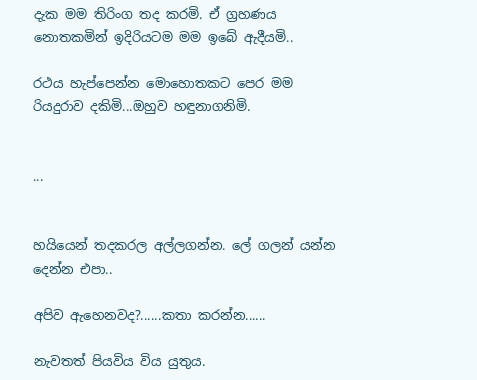දැක මම තිරිංග තද කරමි. ඒ ග්‍රහණය නොතකමින් ඉදිරියටම මම ඉබේ ඇදීයමි..

රථය හැප්පෙන්න මොහොතකට පෙර මම රියදුරාව දකිමි...ඔහුව හඳුනාගනිමි.


...


හයියෙන් තදකරල අල්ලගන්න. ලේ ගලන් යන්න දෙන්න එපා..

අපිව ඇහෙනවද?......කතා කරන්න......

නැවතත් පියවිය විය යුතුය.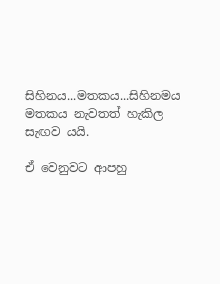සිහිනය...මතකය...සිහිනමය මතකය නැවතත් හැකිල සැඟව යයි.

ඒ වෙනුවට ආපහු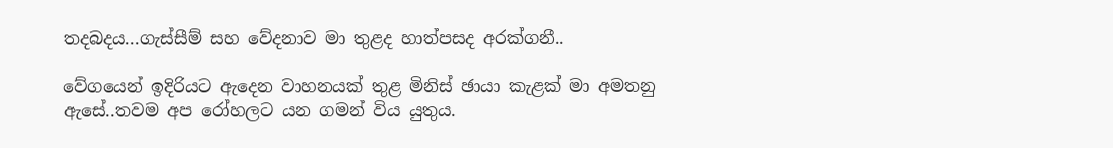තදබදය...ගැස්සීම් සහ වේදනාව මා තුළද හාත්පසද අරක්ගනී..

වේගයෙන් ඉදිරියට ඇදෙන වාහනයක් තුළ මිනිස් ඡායා කැළක් මා අමතනු ඇසේ..තවම අප රෝහලට යන ගමන් විය යුතුය.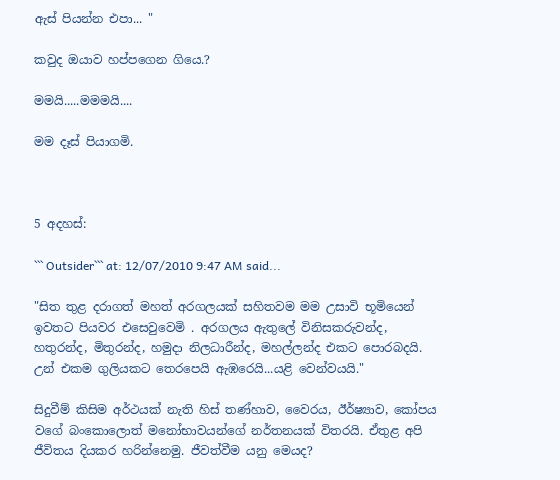ඇස් පියන්න එපා... "

කවුද ඔයාව හප්පගෙන ගියෙ.?

මමයි.....මමමයි....

මම දෑස් පියාගමි.



5 අදහස්:

``` Outsider``` at: 12/07/2010 9:47 AM said...

"සිත තුළ දරාගත් මහත් අරගලයක් සහිතවම මම උසාවි භූමියෙන් ඉවතට පියවර එසෙවුවෙමි . අරගලය ඇතුලේ විනිසකරුවන්ද, හතුරන්ද, මිතුරන්ද, හමුදා නිලධාරීන්ද, මහල්ලන්ද එකට පොරබදයි. උන් එකම ගුලියකට තෙරපෙයි ඇඹරෙයි...යළි වෙන්වයයි."

සිදුවීම් කිසිම අර්ථයක් නැති හිස් තණ්හාව, වෛරය, ඊර්ෂ්‍යාව, කෝපය වගේ බංකොලොත් මනෝභාවයන්ගේ නර්තනයක් විතරයි. ඒතුළ අපි ජීවිතය දියකර හරින්නෙමු. ජීවත්වීම යනු මෙයද?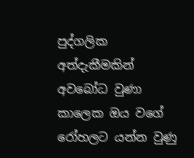පුද්ගලික අත්දැකීමකින් අවබෝධ වුණා කාලෙක ඔය වගේ රෝහලට යන්න වුණු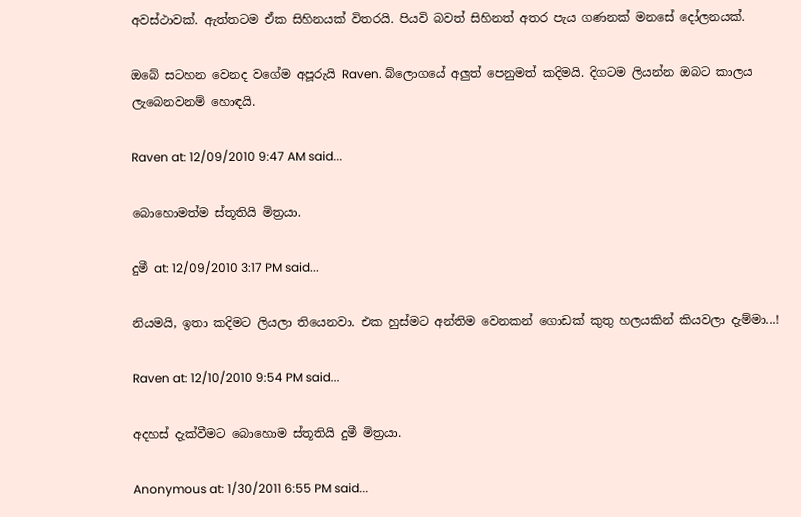අවස්ථාවක්. ඇත්තටම ඒක සිහිනයක් විතරයි. පියවි බවත් සිහිනත් අතර පැය ගණනක් මනසේ දෝලනයක්.

ඔබේ සටහන වෙනද වගේම අපූරුයි Raven. බ්ලොගයේ අලුත් පෙනුමත් කදිමයි. දිගටම ලියන්න ඔබට කාලය ලැබෙනවනම් හොඳයි.

Raven at: 12/09/2010 9:47 AM said...

බොහොමත්ම ස්තූතියි මිත්‍රයා.

දුමී at: 12/09/2010 3:17 PM said...

නියමයි, ඉතා කදිමට ලියලා තියෙනවා. එක හුස්මට අන්තිම වෙනකන් ගොඩක් කුතු හලයකින් කියවලා දැම්මා...!

Raven at: 12/10/2010 9:54 PM said...

අදහස් දැක්වීමට බොහොම ස්තූතියි දුමී මිත්‍රයා.

Anonymous at: 1/30/2011 6:55 PM said...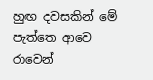හුඟ දවසකින් මේ පැත්තෙ ආවෙ රාවෙන්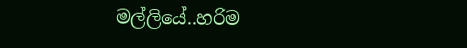මල්ලියේ..හරිම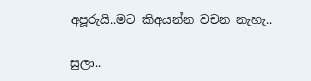අපූරුයි..මට කිඅයන්න වචන නැහැ..

සුලා..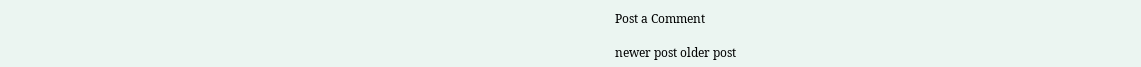Post a Comment

newer post older post